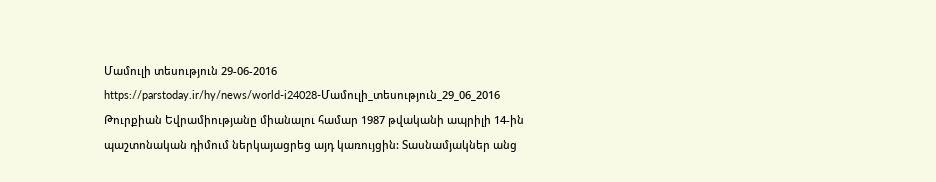Մամուլի տեսություն 29-06-2016
https://parstoday.ir/hy/news/world-i24028-Մամուլի_տեսություն_29_06_2016
Թուրքիան Եվրամիությանը միանալու համար 1987 թվականի ապրիլի 14-ին պաշտոնական դիմում ներկայացրեց այդ կառույցին: Տասնամյակներ անց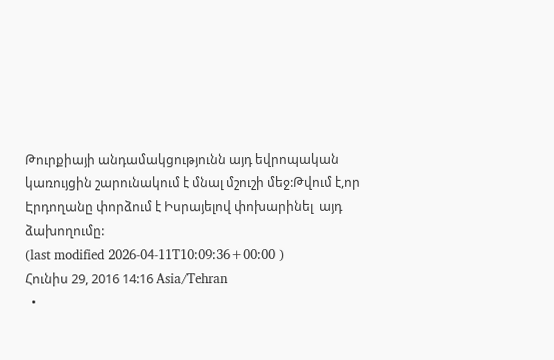Թուրքիայի անդամակցությունն այդ եվրոպական կառույցին շարունակում է մնալ մշուշի մեջ:Թվում է,որ Էրդողանը փորձում է Իսրայելով փոխարինել  այդ ձախողումը:
(last modified 2026-04-11T10:09:36+00:00 )
Հունիս 29, 2016 14:16 Asia/Tehran
  •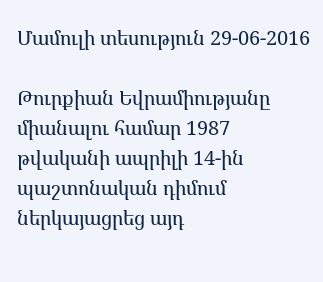Մամուլի տեսություն 29-06-2016

Թուրքիան Եվրամիությանը միանալու համար 1987 թվականի ապրիլի 14-ին պաշտոնական դիմում ներկայացրեց այդ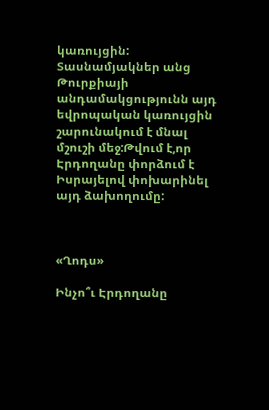կառույցին: Տասնամյակներ անց Թուրքիայի անդամակցությունն այդ եվրոպական կառույցին շարունակում է մնալ մշուշի մեջ:Թվում է,որ Էրդողանը փորձում է Իսրայելով փոխարինել  այդ ձախողումը:



«Ղոդս»

Ինչո՞ւ Էրդողանը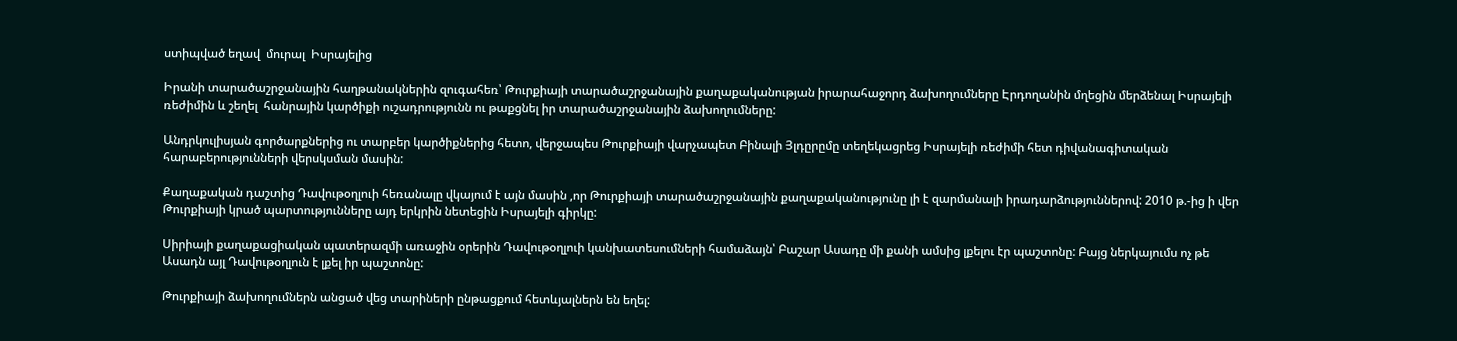ստիպված եղավ  մուրալ  Իսրայելից

Իրանի տարածաշրջանային հաղթանակներին զուգահեռ՝ Թուրքիայի տարածաշրջանային քաղաքականության իրարահաջորդ ձախողումները Էրդողանին մղեցին մերձենալ Իսրայելի ռեժիմին և շեղել  հանրային կարծիքի ուշադրությունն ու թաքցնել իր տարածաշրջանային ձախողումները:

Անդրկուլիսյան գործարքներից ու տարբեր կարծիքներից հետո, վերջապես Թուրքիայի վարչապետ Բինալի Յլդըրըմը տեղեկացրեց Իսրայելի ռեժիմի հետ դիվանագիտական հարաբերությունների վերսկսման մասին:

Քաղաքական դաշտից Դավութօղլուի հեռանալը վկայում է այն մասին ,որ Թուրքիայի տարածաշրջանային քաղաքականությունը լի է զարմանալի իրադարձություններով: 2010 թ.-ից ի վեր  Թուրքիայի կրած պարտությունները այդ երկրին նետեցին Իսրայելի գիրկը:

Սիրիայի քաղաքացիական պատերազմի առաջին օրերին Դավութօղլուի կանխատեսումների համաձայն՝ Բաշար Ասադը մի քանի ամսից լքելու էր պաշտոնը: Բայց ներկայումս ոչ թե Ասադն այլ Դավութօղլուն է լքել իր պաշտոնը:

Թուրքիայի ձախողումներն անցած վեց տարիների ընթացքում հետևյալներն են եղել: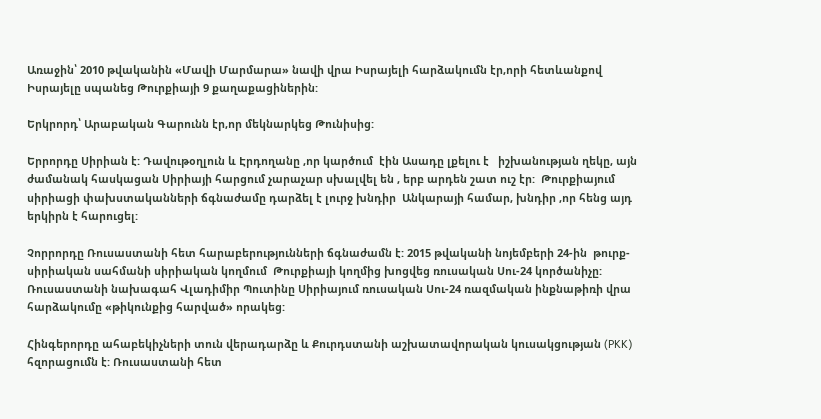Առաջին՝ 2010 թվականին «Մավի Մարմարա» նավի վրա Իսրայելի հարձակումն էր,որի հետևանքով Իսրայելը սպանեց Թուրքիայի 9 քաղաքացիներին:

Երկրորդ՝ Արաբական Գարունն էր,որ մեկնարկեց Թունիսից:

Երրորդը Սիրիան է: Դավութօղլուն և Էրդողանը ,որ կարծում  էին Ասադը լքելու է   իշխանության ղեկը, այն ժամանակ հասկացան Սիրիայի հարցում չարաչար սխալվել են , երբ արդեն շատ ուշ էր:  Թուրքիայում սիրիացի փախստականների ճգնաժամը դարձել է լուրջ խնդիր  Անկարայի համար, խնդիր ,որ հենց այդ երկիրն է հարուցել:

Չորրորդը Ռուսաստանի հետ հարաբերությունների ճգնաժամն է: 2015 թվականի նոյեմբերի 24-ին  թուրք-սիրիական սահմանի սիրիական կողմում  Թուրքիայի կողմից խոցվեց ռուսական Սու-24 կործանիչը: Ռուսաստանի նախագահ Վլադիմիր Պուտինը Սիրիայում ռուսական Սու-24 ռազմական ինքնաթիռի վրա հարձակումը «թիկունքից հարված» որակեց:

Հինգերորդը ահաբեկիչների տուն վերադարձը և Քուրդստանի աշխատավորական կուսակցության (PKK) հզորացումն է: Ռուսաստանի հետ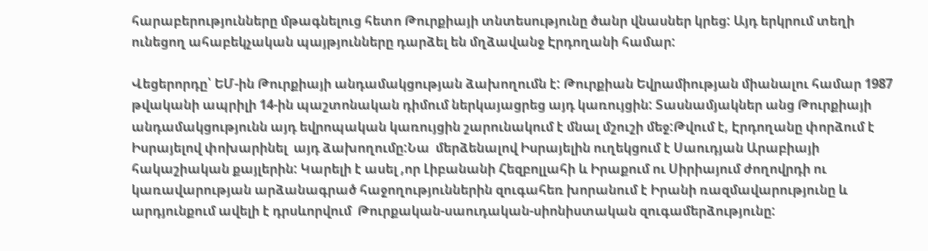հարաբերությունները մթագնելուց հետո Թուրքիայի տնտեսությունը ծանր վնասներ կրեց: Այդ երկրում տեղի ունեցող ահաբեկչական պայթյունները դարձել են մղձավանջ Էրդողանի համար:

Վեցերորդը՝ ԵՄ-ին Թուրքիայի անդամակցության ձախողումն է: Թուրքիան Եվրամիության միանալու համար 1987 թվականի ապրիլի 14-ին պաշտոնական դիմում ներկայացրեց այդ կառույցին: Տասնամյակներ անց Թուրքիայի անդամակցությունն այդ եվրոպական կառույցին շարունակում է մնալ մշուշի մեջ:Թվում է, Էրդողանը փորձում է Իսրայելով փոխարինել  այդ ձախողումը:Նա  մերձենալով Իսրայելին ուղեկցում է Սաուդյան Արաբիայի հակաշիական քայլերին: Կարելի է ասել ,որ Լիբանանի Հեզբոլլահի և Իրաքում ու Սիրիայում ժողովրդի ու կառավարության արձանագրած հաջողություններին զուգահեռ խորանում է Իրանի ռազմավարությունը և արդյունքում ավելի է դրսևորվում  Թուրքական-սաուդական-սիոնիստական զուգամերձությունը: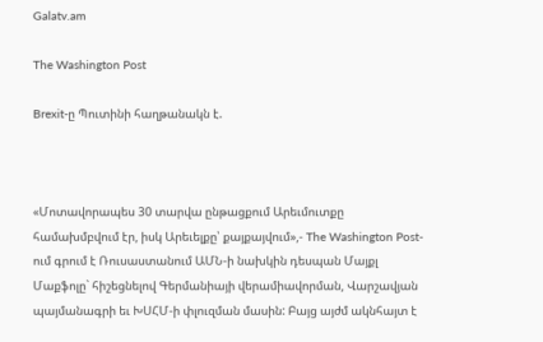Galatv.am

The Washington Post

Brexit-ը Պուտինի հաղթանակն է.



«Մոտավորապես 30 տարվա ընթացքում Արեւմուտքը համախմբվում էր, իսկ Արեւելքը՝ քայքայվում»,- The Washington Post-ում գրում է Ռուսաստանում ԱՄՆ-ի նախկին դեսպան Մայքլ Մաքֆոլը` հիշեցնելով Գերմանիայի վերամիավորման, Վարշավյան պայմանագրի եւ ԽՍՀՄ-ի փլուզման մասին: Բայց այժմ ակնհայտ է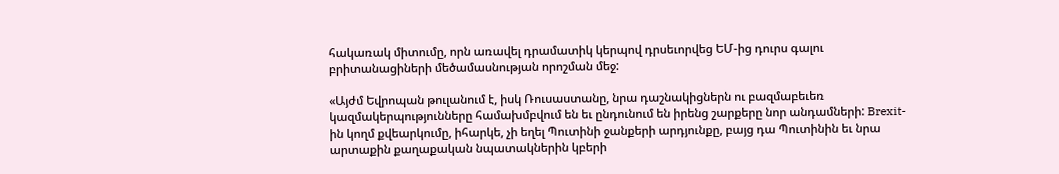հակառակ միտումը, որն առավել դրամատիկ կերպով դրսեւորվեց ԵՄ-ից դուրս գալու բրիտանացիների մեծամասնության որոշման մեջ:

«Այժմ Եվրոպան թուլանում է, իսկ Ռուսաստանը, նրա դաշնակիցներն ու բազմաբեւեռ կազմակերպությունները համախմբվում են եւ ընդունում են իրենց շարքերը նոր անդամների: Brexit-ին կողմ քվեարկումը, իհարկե, չի եղել Պուտինի ջանքերի արդյունքը, բայց դա Պուտինին եւ նրա արտաքին քաղաքական նպատակներին կբերի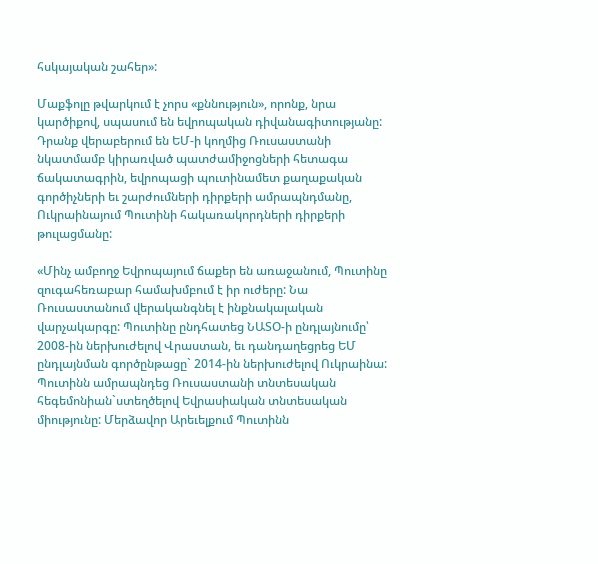հսկայական շահեր»:

Մաքֆոլը թվարկում է չորս «քննություն», որոնք, նրա կարծիքով, սպասում են եվրոպական դիվանագիտությանը: Դրանք վերաբերում են ԵՄ-ի կողմից Ռուսաստանի նկատմամբ կիրառված պատժամիջոցների հետագա ճակատագրին, եվրոպացի պուտինամետ քաղաքական գործիչների եւ շարժումների դիրքերի ամրապնդմանը, Ուկրաինայում Պուտինի հակառակորդների դիրքերի թուլացմանը:

«Մինչ ամբողջ Եվրոպայում ճաքեր են առաջանում, Պուտինը զուգահեռաբար համախմբում է իր ուժերը: Նա Ռուսաստանում վերականգնել է ինքնակալական վարչակարգը: Պուտինը ընդհատեց ՆԱՏՕ-ի ընդլայնումը՝ 2008-ին ներխուժելով Վրաստան, եւ դանդաղեցրեց ԵՄ ընդլայնման գործընթացը` 2014-ին ներխուժելով Ուկրաինա: Պուտինն ամրապնդեց Ռուսաստանի տնտեսական հեգեմոնիան`ստեղծելով Եվրասիական տնտեսական միությունը: Մերձավոր Արեւելքում Պուտինն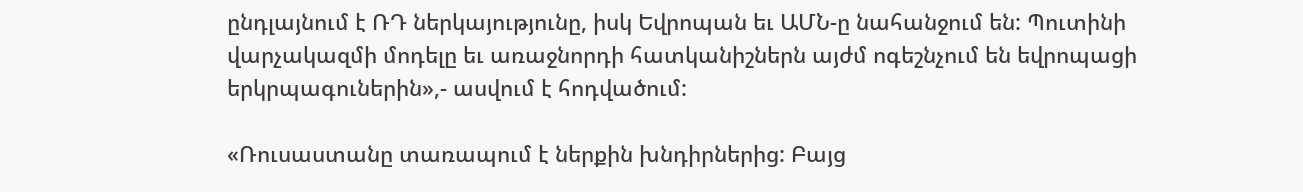ընդլայնում է ՌԴ ներկայությունը, իսկ Եվրոպան եւ ԱՄՆ-ը նահանջում են: Պուտինի վարչակազմի մոդելը եւ առաջնորդի հատկանիշներն այժմ ոգեշնչում են եվրոպացի երկրպագուներին»,- ասվում է հոդվածում:

«Ռուսաստանը տառապում է ներքին խնդիրներից: Բայց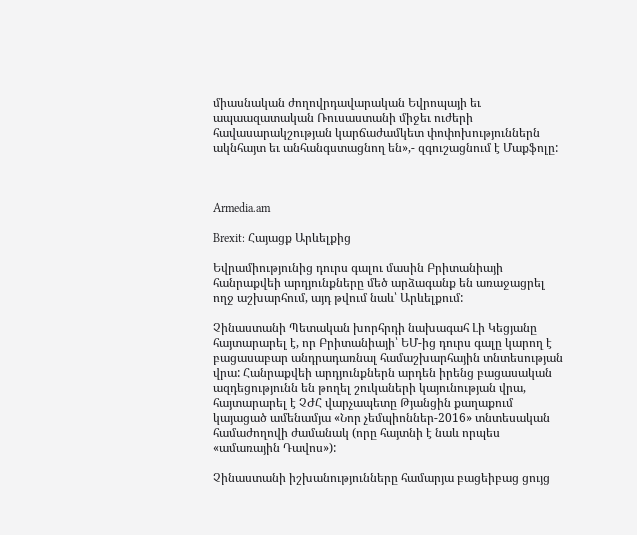միասնական ժողովրդավարական Եվրոպայի եւ ապաազատական Ռուսաստանի միջեւ ուժերի հավասարակշության կարճաժամկետ փոփոխություններն ակնհայտ եւ անհանգստացնող են»,- զգուշացնում է Մաքֆոլը:



Armedia.am

Brexit: Հայացք Արևելքից

Եվրամիությունից դուրս գալու մասին Բրիտանիայի հանրաքվեի արդյունքները մեծ արձագանք են առաջացրել ողջ աշխարհում, այդ թվում նաև՝ Արևելքում:

Չինաստանի Պետական խորհրդի նախագահ Լի Կեցյանը հայտարարել է, որ Բրիտանիայի՝ ԵՄ-ից դուրս գալը կարող է բացասաբար անդրադառնալ համաշխարհային տնտեսության վրա: Հանրաքվեի արդյունքներն արդեն իրենց բացասական ազդեցությունն են թողել շուկաների կայունության վրա, հայտարարել է ՉԺՀ վարչապետը Թյանցին քաղաքում կայացած ամենամյա «Նոր չեմպիոններ-2016» տնտեսական համաժողովի ժամանակ (որը հայտնի է նաև որպես «ամառային Դավոս»):

Չինաստանի իշխանությունները համարյա բացեիբաց ցույց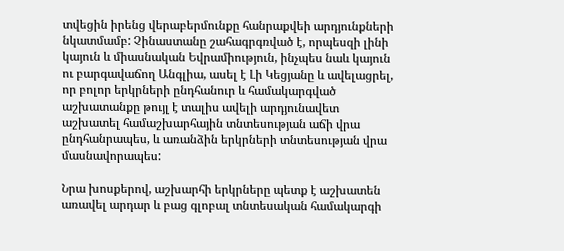տվեցին իրենց վերաբերմունքը հանրաքվեի արդյունքների նկատմամբ: Չինաստանը շահագրգռված է, որպեսզի լինի կայուն և միասնական Եվրամիություն, ինչպես նաև կայուն ու բարգավաճող Անգլիա, ասել է Լի Կեցյանը և ավելացրել, որ բոլոր երկրների ընդհանուր և համակարգված աշխատանքը թույլ է տալիս ավելի արդյունավետ աշխատել համաշխարհային տնտեսության աճի վրա ընդհանրապես, և առանձին երկրների տնտեսության վրա մասնավորապես:

Նրա խոսքերով, աշխարհի երկրները պետք է աշխատեն առավել արդար և բաց գլոբալ տնտեսական համակարգի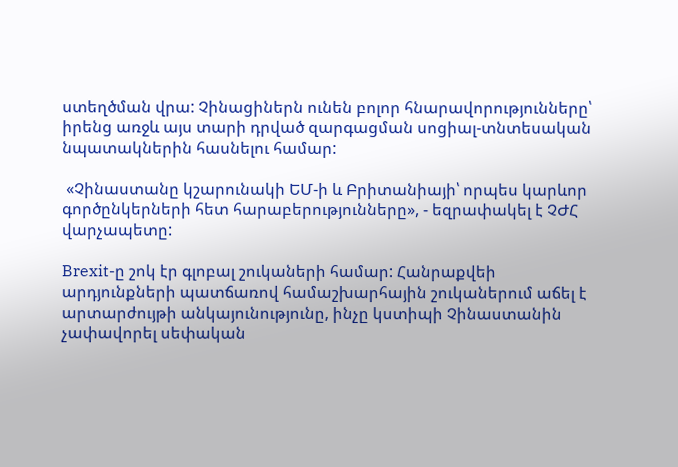ստեղծման վրա: Չինացիներն ունեն բոլոր հնարավորությունները՝ իրենց առջև այս տարի դրված զարգացման սոցիալ-տնտեսական նպատակներին հասնելու համար:

 «Չինաստանը կշարունակի ԵՄ-ի և Բրիտանիայի՝ որպես կարևոր գործընկերների հետ հարաբերությունները», - եզրափակել է ՉԺՀ վարչապետը:

Brexit-ը շոկ էր գլոբալ շուկաների համար: Հանրաքվեի արդյունքների պատճառով համաշխարհային շուկաներում աճել է արտարժույթի անկայունությունը, ինչը կստիպի Չինաստանին չափավորել սեփական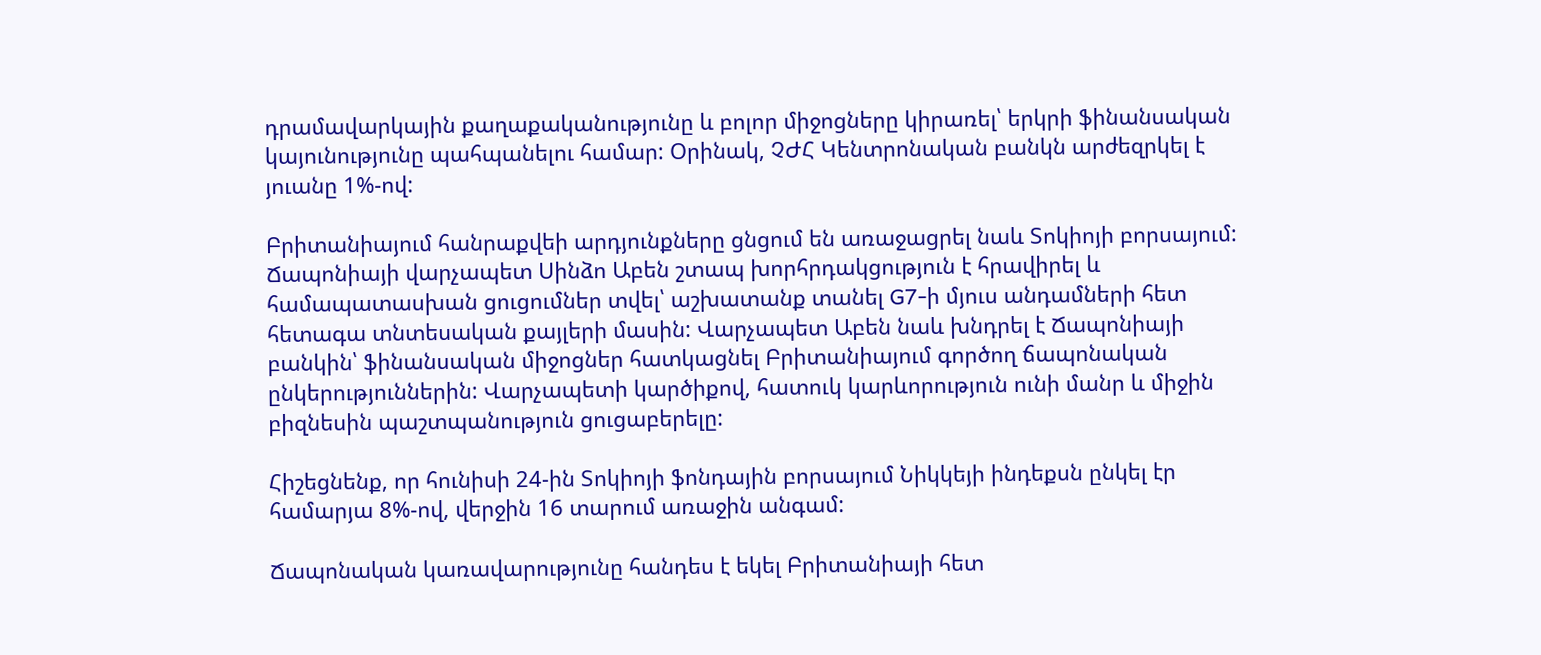դրամավարկային քաղաքականությունը և բոլոր միջոցները կիրառել՝ երկրի ֆինանսական կայունությունը պահպանելու համար: Օրինակ, ՉԺՀ Կենտրոնական բանկն արժեզրկել է յուանը 1%-ով:

Բրիտանիայում հանրաքվեի արդյունքները ցնցում են առաջացրել նաև Տոկիոյի բորսայում: Ճապոնիայի վարչապետ Սինձո Աբեն շտապ խորհրդակցություն է հրավիրել և համապատասխան ցուցումներ տվել՝ աշխատանք տանել G7-ի մյուս անդամների հետ հետագա տնտեսական քայլերի մասին: Վարչապետ Աբեն նաև խնդրել է Ճապոնիայի բանկին՝ ֆինանսական միջոցներ հատկացնել Բրիտանիայում գործող ճապոնական ընկերություններին: Վարչապետի կարծիքով, հատուկ կարևորություն ունի մանր և միջին բիզնեսին պաշտպանություն ցուցաբերելը:

Հիշեցնենք, որ հունիսի 24-ին Տոկիոյի ֆոնդային բորսայում Նիկկեյի ինդեքսն ընկել էր համարյա 8%-ով, վերջին 16 տարում առաջին անգամ:

Ճապոնական կառավարությունը հանդես է եկել Բրիտանիայի հետ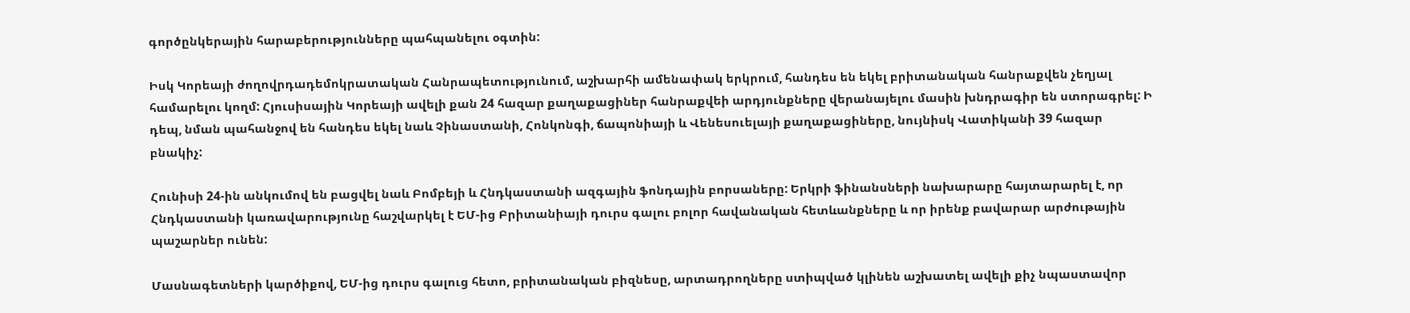գործընկերային հարաբերությունները պահպանելու օգտին:

Իսկ Կորեայի ժողովրդադեմոկրատական Հանրապետությունում, աշխարհի ամենափակ երկրում, հանդես են եկել բրիտանական հանրաքվեն չեղյալ համարելու կողմ: Հյուսիսային Կորեայի ավելի քան 24 հազար քաղաքացիներ հանրաքվեի արդյունքները վերանայելու մասին խնդրագիր են ստորագրել: Ի դեպ, նման պահանջով են հանդես եկել նաև Չինաստանի, Հոնկոնգի, ճապոնիայի և Վենեսուելայի քաղաքացիները, նույնիսկ Վատիկանի 39 հազար բնակիչ:

Հունիսի 24-ին անկումով են բացվել նաև Բոմբեյի և Հնդկաստանի ազգային ֆոնդային բորսաները: Երկրի ֆինանսների նախարարը հայտարարել է, որ Հնդկաստանի կառավարությունը հաշվարկել է ԵՄ-ից Բրիտանիայի դուրս գալու բոլոր հավանական հետևանքները և որ իրենք բավարար արժութային պաշարներ ունեն:

Մասնագետների կարծիքով, ԵՄ-ից դուրս գալուց հետո, բրիտանական բիզնեսը, արտադրողները ստիպված կլինեն աշխատել ավելի քիչ նպաստավոր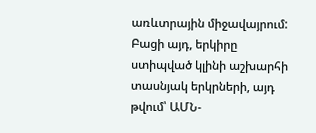առևտրային միջավայրում: Բացի այդ, երկիրը ստիպված կլինի աշխարհի տասնյակ երկրների, այդ թվում՝ ԱՄՆ-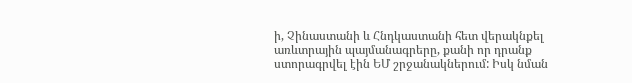ի, Չինաստանի և Հնդկաստանի հետ վերակնքել առևտրային պայմանագրերը, քանի որ դրանք ստորագրվել էին ԵՄ շրջանակներում: Իսկ նման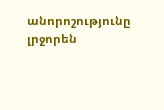անորոշությունը լրջորեն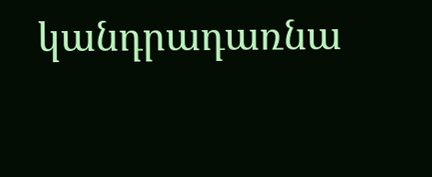կանդրադառնա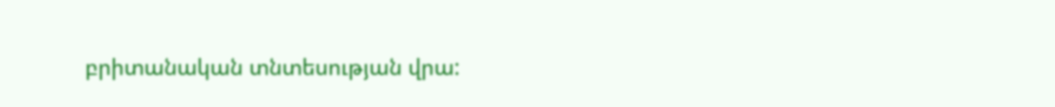բրիտանական տնտեսության վրա: